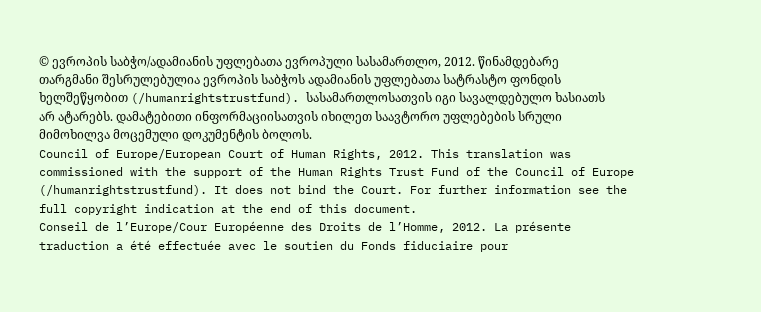© ევროპის საბჭო/ადამიანის უფლებათა ევროპული სასამართლო, 2012. წინამდებარე თარგმანი შესრულებულია ევროპის საბჭოს ადამიანის უფლებათა სატრასტო ფონდის ხელშეწყობით (/humanrightstrustfund). სასამართლოსათვის იგი სავალდებულო ხასიათს არ ატარებს. დამატებითი ინფორმაციისათვის იხილეთ საავტორო უფლებების სრული მიმოხილვა მოცემული დოკუმენტის ბოლოს.
Council of Europe/European Court of Human Rights, 2012. This translation was commissioned with the support of the Human Rights Trust Fund of the Council of Europe (/humanrightstrustfund). It does not bind the Court. For further information see the full copyright indication at the end of this document.
Conseil de l’Europe/Cour Européenne des Droits de l’Homme, 2012. La présente traduction a été effectuée avec le soutien du Fonds fiduciaire pour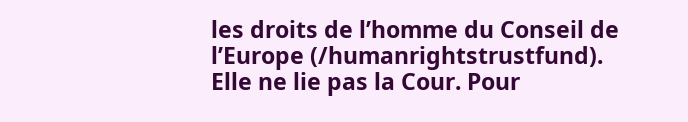les droits de l’homme du Conseil de l’Europe (/humanrightstrustfund). Elle ne lie pas la Cour. Pour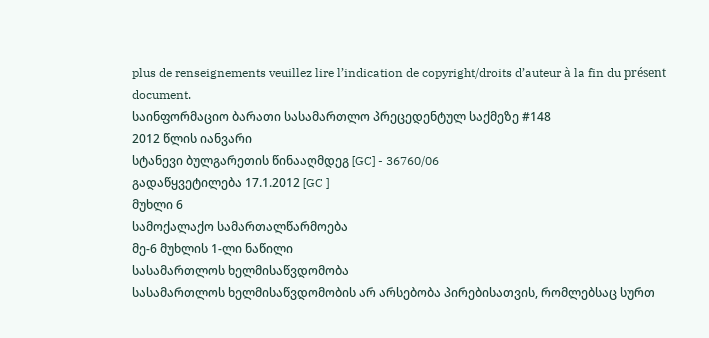plus de renseignements veuillez lire l’indication de copyright/droits d’auteur à la fin du présent document.
საინფორმაციო ბარათი სასამართლო პრეცედენტულ საქმეზე #148
2012 წლის იანვარი
სტანევი ბულგარეთის წინააღმდეგ [GC] - 36760/06
გადაწყვეტილება 17.1.2012 [GC ]
მუხლი 6
სამოქალაქო სამართალწარმოება
მე-6 მუხლის 1-ლი ნაწილი
სასამართლოს ხელმისაწვდომობა
სასამართლოს ხელმისაწვდომობის არ არსებობა პირებისათვის, რომლებსაც სურთ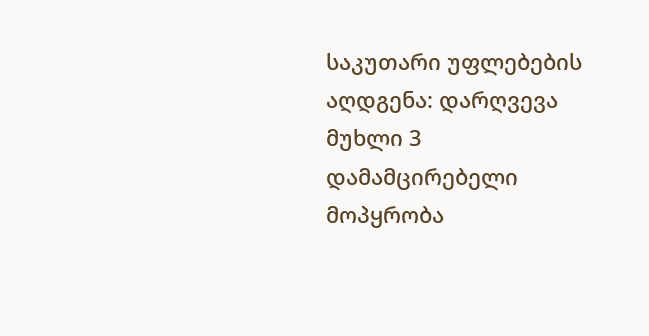საკუთარი უფლებების აღდგენა: დარღვევა
მუხლი 3
დამამცირებელი მოპყრობა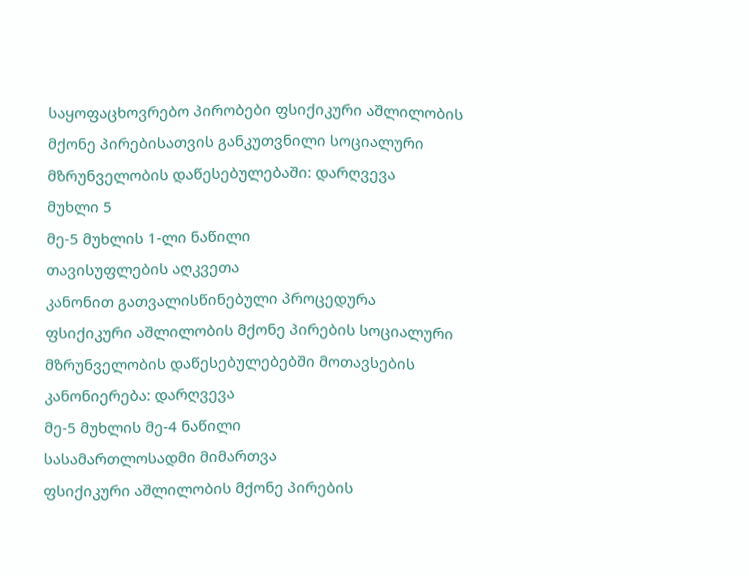საყოფაცხოვრებო პირობები ფსიქიკური აშლილობის მქონე პირებისათვის განკუთვნილი სოციალური მზრუნველობის დაწესებულებაში: დარღვევა
მუხლი 5
მე-5 მუხლის 1-ლი ნაწილი
თავისუფლების აღკვეთა
კანონით გათვალისწინებული პროცედურა
ფსიქიკური აშლილობის მქონე პირების სოციალური მზრუნველობის დაწესებულებებში მოთავსების კანონიერება: დარღვევა
მე-5 მუხლის მე-4 ნაწილი
სასამართლოსადმი მიმართვა
ფსიქიკური აშლილობის მქონე პირების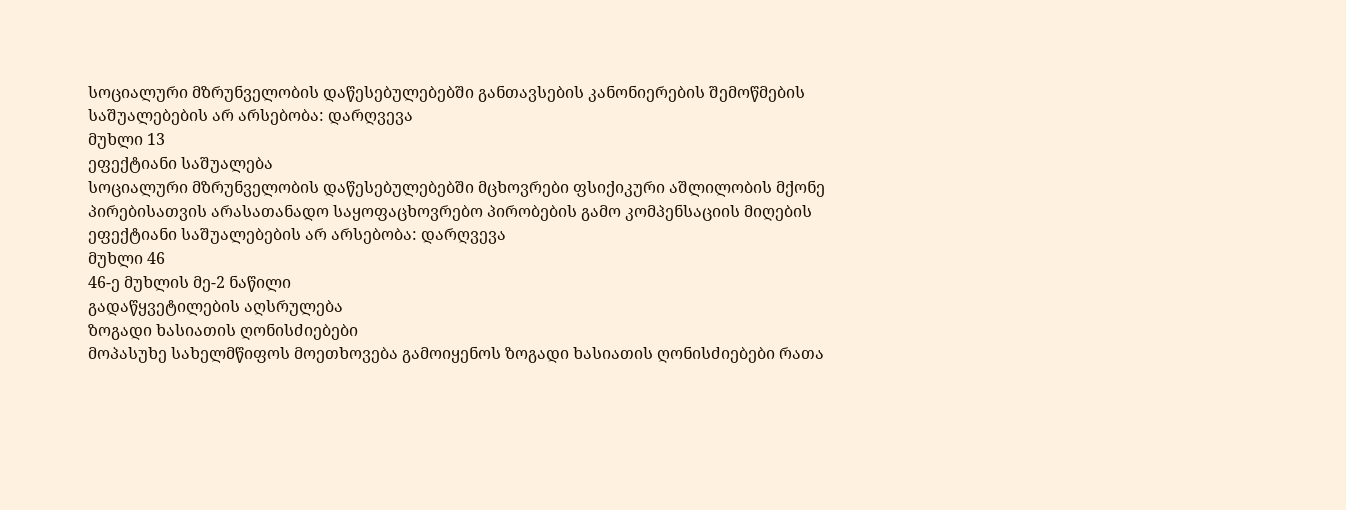სოციალური მზრუნველობის დაწესებულებებში განთავსების კანონიერების შემოწმების საშუალებების არ არსებობა: დარღვევა
მუხლი 13
ეფექტიანი საშუალება
სოციალური მზრუნველობის დაწესებულებებში მცხოვრები ფსიქიკური აშლილობის მქონე პირებისათვის არასათანადო საყოფაცხოვრებო პირობების გამო კომპენსაციის მიღების ეფექტიანი საშუალებების არ არსებობა: დარღვევა
მუხლი 46
46-ე მუხლის მე-2 ნაწილი
გადაწყვეტილების აღსრულება
ზოგადი ხასიათის ღონისძიებები
მოპასუხე სახელმწიფოს მოეთხოვება გამოიყენოს ზოგადი ხასიათის ღონისძიებები რათა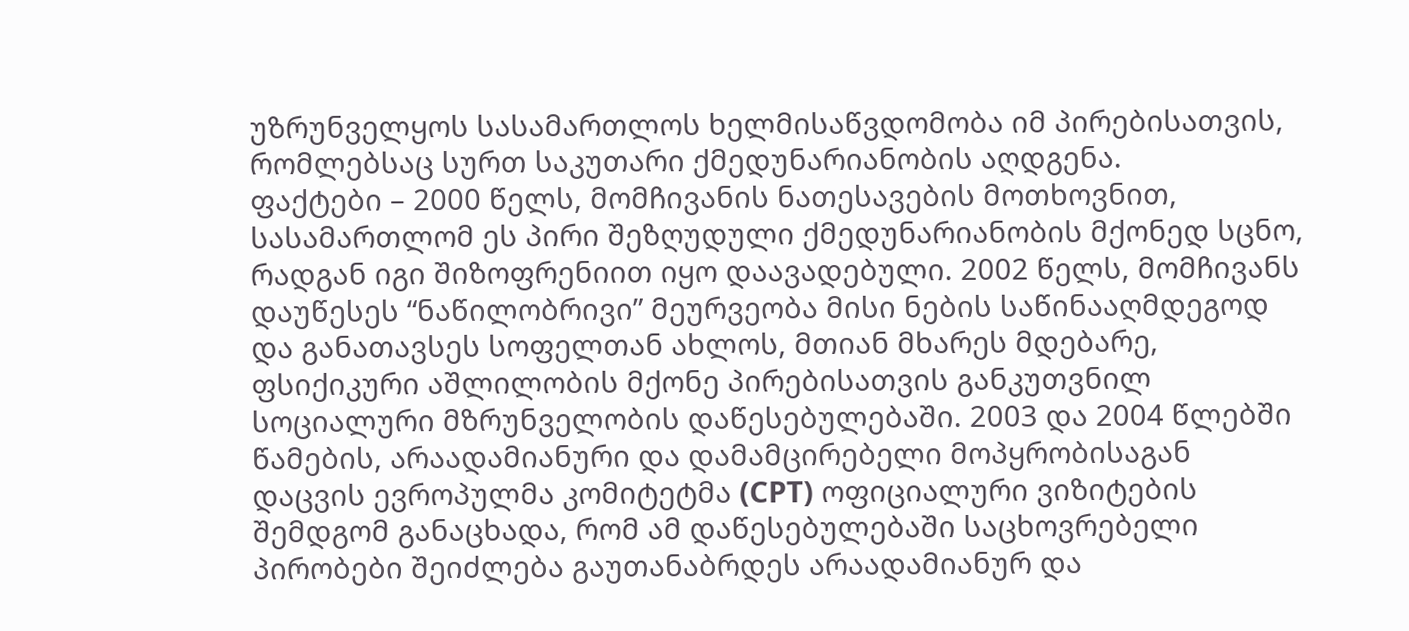უზრუნველყოს სასამართლოს ხელმისაწვდომობა იმ პირებისათვის, რომლებსაც სურთ საკუთარი ქმედუნარიანობის აღდგენა.
ფაქტები – 2000 წელს, მომჩივანის ნათესავების მოთხოვნით, სასამართლომ ეს პირი შეზღუდული ქმედუნარიანობის მქონედ სცნო, რადგან იგი შიზოფრენიით იყო დაავადებული. 2002 წელს, მომჩივანს დაუწესეს “ნაწილობრივი” მეურვეობა მისი ნების საწინააღმდეგოდ და განათავსეს სოფელთან ახლოს, მთიან მხარეს მდებარე, ფსიქიკური აშლილობის მქონე პირებისათვის განკუთვნილ სოციალური მზრუნველობის დაწესებულებაში. 2003 და 2004 წლებში წამების, არაადამიანური და დამამცირებელი მოპყრობისაგან დაცვის ევროპულმა კომიტეტმა (CPT) ოფიციალური ვიზიტების შემდგომ განაცხადა, რომ ამ დაწესებულებაში საცხოვრებელი პირობები შეიძლება გაუთანაბრდეს არაადამიანურ და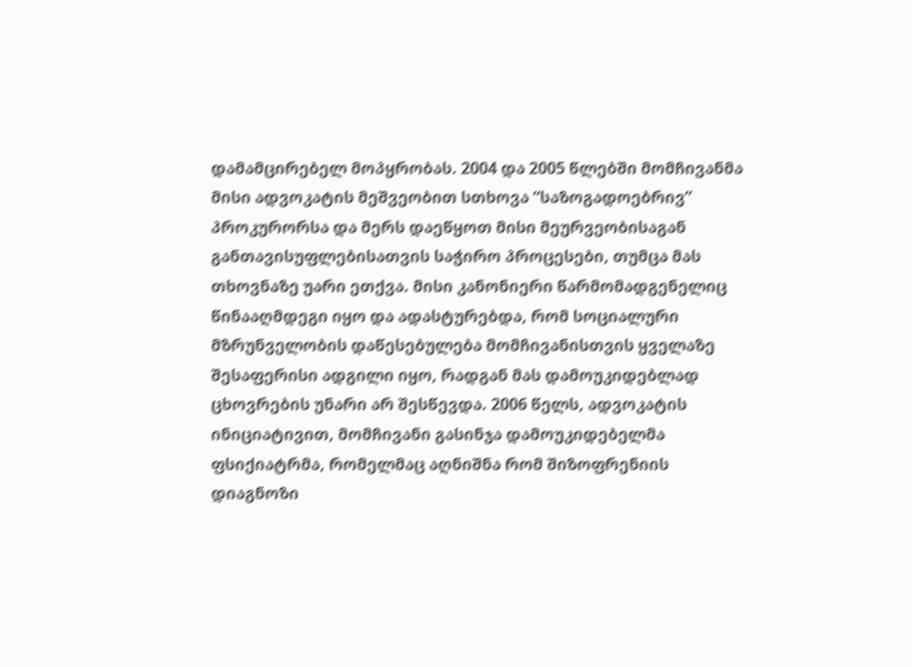დამამცირებელ მოპყრობას. 2004 და 2005 წლებში მომჩივანმა მისი ადვოკატის მეშვეობით სთხოვა “საზოგადოებრივ” პროკურორსა და მერს დაეწყოთ მისი მეურვეობისაგან განთავისუფლებისათვის საჭირო პროცესები, თუმცა მას თხოვნაზე უარი ეთქვა. მისი კანონიერი წარმომადგენელიც წინააღმდეგი იყო და ადასტურებდა, რომ სოციალური მზრუნველობის დაწესებულება მომჩივანისთვის ყველაზე შესაფერისი ადგილი იყო, რადგან მას დამოუკიდებლად ცხოვრების უნარი არ შესწევდა. 2006 წელს, ადვოკატის ინიციატივით, მომჩივანი გასინჯა დამოუკიდებელმა ფსიქიატრმა, რომელმაც აღნიშნა რომ შიზოფრენიის დიაგნოზი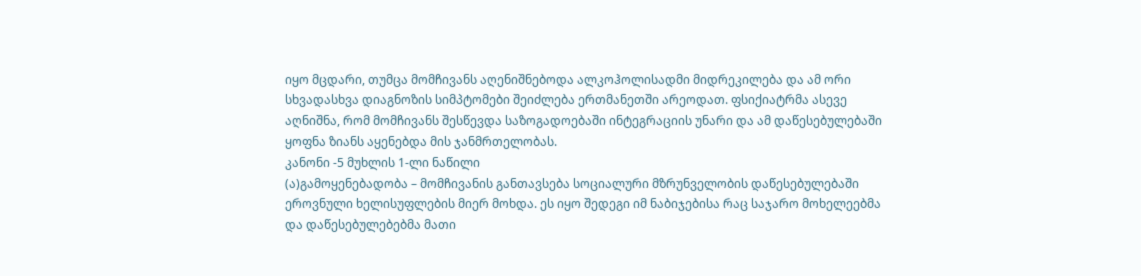იყო მცდარი, თუმცა მომჩივანს აღენიშნებოდა ალკოჰოლისადმი მიდრეკილება და ამ ორი სხვადასხვა დიაგნოზის სიმპტომები შეიძლება ერთმანეთში არეოდათ. ფსიქიატრმა ასევე აღნიშნა, რომ მომჩივანს შესწევდა საზოგადოებაში ინტეგრაციის უნარი და ამ დაწესებულებაში ყოფნა ზიანს აყენებდა მის ჯანმრთელობას.
კანონი -5 მუხლის 1-ლი ნაწილი
(ა)გამოყენებადობა – მომჩივანის განთავსება სოციალური მზრუნველობის დაწესებულებაში ეროვნული ხელისუფლების მიერ მოხდა. ეს იყო შედეგი იმ ნაბიჯებისა რაც საჯარო მოხელეებმა და დაწესებულებებმა მათი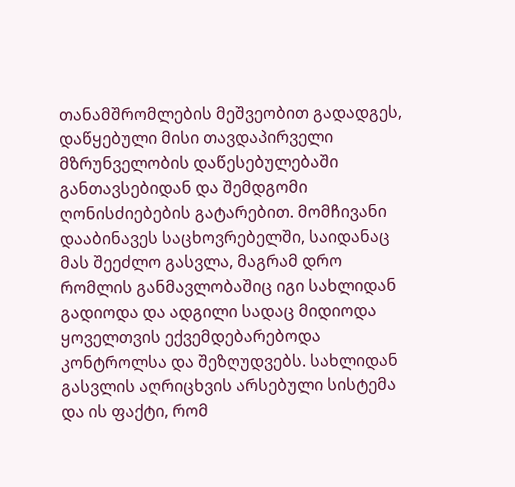თანამშრომლების მეშვეობით გადადგეს, დაწყებული მისი თავდაპირველი მზრუნველობის დაწესებულებაში განთავსებიდან და შემდგომი ღონისძიებების გატარებით. მომჩივანი დააბინავეს საცხოვრებელში, საიდანაც მას შეეძლო გასვლა, მაგრამ დრო რომლის განმავლობაშიც იგი სახლიდან გადიოდა და ადგილი სადაც მიდიოდა ყოველთვის ექვემდებარებოდა კონტროლსა და შეზღუდვებს. სახლიდან გასვლის აღრიცხვის არსებული სისტემა და ის ფაქტი, რომ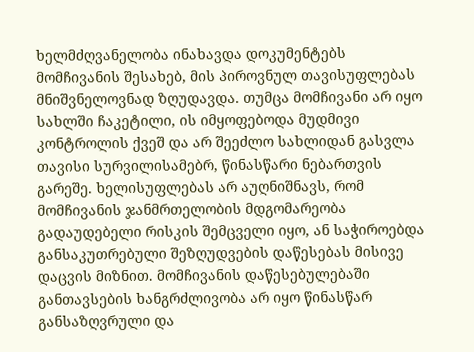ხელმძღვანელობა ინახავდა დოკუმენტებს მომჩივანის შესახებ, მის პიროვნულ თავისუფლებას მნიშვნელოვნად ზღუდავდა. თუმცა მომჩივანი არ იყო სახლში ჩაკეტილი, ის იმყოფებოდა მუდმივი კონტროლის ქვეშ და არ შეეძლო სახლიდან გასვლა თავისი სურვილისამებრ, წინასწარი ნებართვის გარეშე. ხელისუფლებას არ აუღნიშნავს, რომ მომჩივანის ჯანმრთელობის მდგომარეობა გადაუდებელი რისკის შემცველი იყო, ან საჭიროებდა განსაკუთრებული შეზღუდვების დაწესებას მისივე დაცვის მიზნით. მომჩივანის დაწესებულებაში განთავსების ხანგრძლივობა არ იყო წინასწარ განსაზღვრული და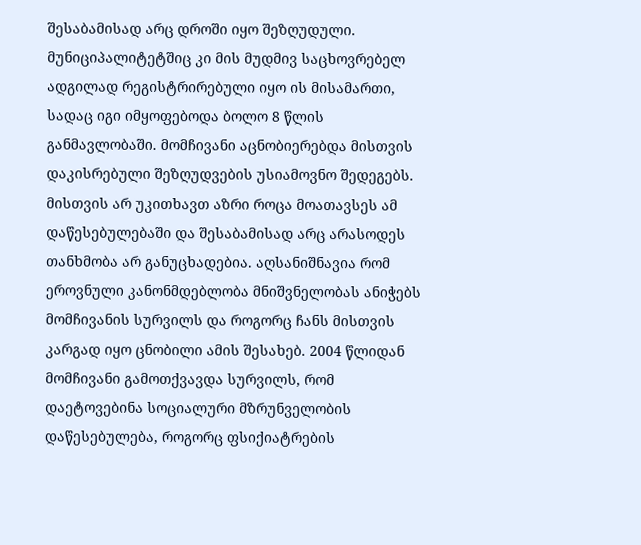შესაბამისად არც დროში იყო შეზღუდული. მუნიციპალიტეტშიც კი მის მუდმივ საცხოვრებელ ადგილად რეგისტრირებული იყო ის მისამართი, სადაც იგი იმყოფებოდა ბოლო 8 წლის განმავლობაში. მომჩივანი აცნობიერებდა მისთვის დაკისრებული შეზღუდვების უსიამოვნო შედეგებს. მისთვის არ უკითხავთ აზრი როცა მოათავსეს ამ დაწესებულებაში და შესაბამისად არც არასოდეს თანხმობა არ განუცხადებია. აღსანიშნავია რომ ეროვნული კანონმდებლობა მნიშვნელობას ანიჭებს მომჩივანის სურვილს და როგორც ჩანს მისთვის კარგად იყო ცნობილი ამის შესახებ. 2004 წლიდან მომჩივანი გამოთქვავდა სურვილს, რომ დაეტოვებინა სოციალური მზრუნველობის დაწესებულება, როგორც ფსიქიატრების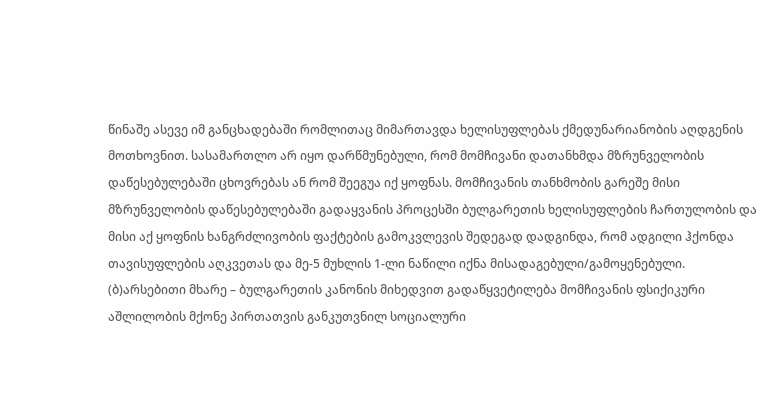წინაშე ასევე იმ განცხადებაში რომლითაც მიმართავდა ხელისუფლებას ქმედუნარიანობის აღდგენის მოთხოვნით. სასამართლო არ იყო დარწმუნებული, რომ მომჩივანი დათანხმდა მზრუნველობის დაწესებულებაში ცხოვრებას ან რომ შეეგუა იქ ყოფნას. მომჩივანის თანხმობის გარეშე მისი მზრუნველობის დაწესებულებაში გადაყვანის პროცესში ბულგარეთის ხელისუფლების ჩართულობის და მისი აქ ყოფნის ხანგრძლივობის ფაქტების გამოკვლევის შედეგად დადგინდა, რომ ადგილი ჰქონდა თავისუფლების აღკვეთას და მე-5 მუხლის 1-ლი ნაწილი იქნა მისადაგებული/გამოყენებული.
(ბ)არსებითი მხარე – ბულგარეთის კანონის მიხედვით გადაწყვეტილება მომჩივანის ფსიქიკური აშლილობის მქონე პირთათვის განკუთვნილ სოციალური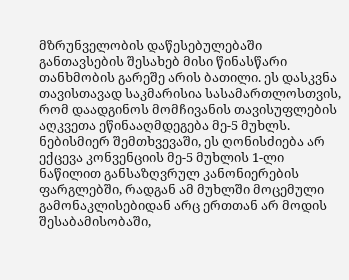მზრუნველობის დაწესებულებაში განთავსების შესახებ მისი წინასწარი თანხმობის გარეშე არის ბათილი. ეს დასკვნა თავისთავად საკმარისია სასამართლოსთვის, რომ დაადგინოს მომჩივანის თავისუფლების აღკვეთა ეწინააღმდეგება მე-5 მუხლს. ნებისმიერ შემთხვევაში, ეს ღონისძიება არ ექცევა კონვენციის მე-5 მუხლის 1-ლი ნაწილით განსაზღვრულ კანონიერების ფარგლებში, რადგან ამ მუხლში მოცემული გამონაკლისებიდან არც ერთთან არ მოდის შესაბამისობაში,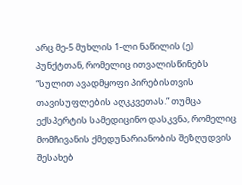არც მე-5 მუხლის 1-ლი ნაწილის (ე) პუნქტთან, რომელიც ითვალისწინებს “სულით ავადმყოფი პირებისთვის თავისუფლების აღკკვეთას.” თუმცა ექსპერტის სამედიცინო დასკვნა, რომელიც მომჩივანის ქმედუნარიანობის შეზღუდვის შესახებ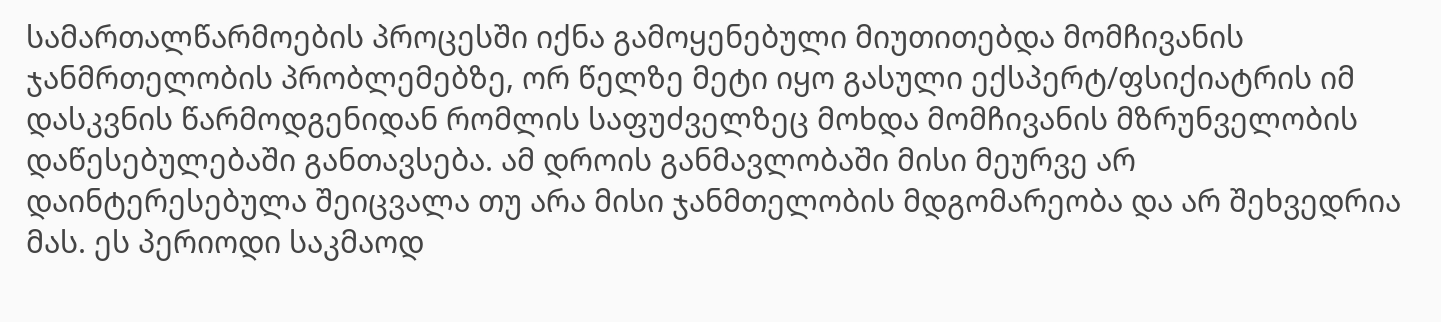სამართალწარმოების პროცესში იქნა გამოყენებული მიუთითებდა მომჩივანის ჯანმრთელობის პრობლემებზე, ორ წელზე მეტი იყო გასული ექსპერტ/ფსიქიატრის იმ დასკვნის წარმოდგენიდან რომლის საფუძველზეც მოხდა მომჩივანის მზრუნველობის დაწესებულებაში განთავსება. ამ დროის განმავლობაში მისი მეურვე არ დაინტერესებულა შეიცვალა თუ არა მისი ჯანმთელობის მდგომარეობა და არ შეხვედრია მას. ეს პერიოდი საკმაოდ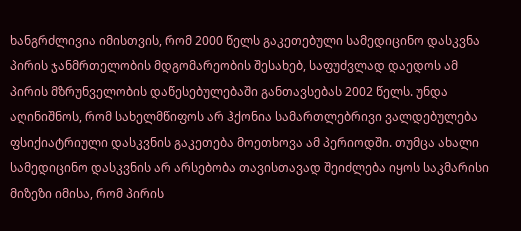ხანგრძლივია იმისთვის, რომ 2000 წელს გაკეთებული სამედიცინო დასკვნა პირის ჯანმრთელობის მდგომარეობის შესახებ, საფუძვლად დაედოს ამ პირის მზრუნველობის დაწესებულებაში განთავსებას 2002 წელს. უნდა აღინიშნოს, რომ სახელმწიფოს არ ჰქონია სამართლებრივი ვალდებულება ფსიქიატრიული დასკვნის გაკეთება მოეთხოვა ამ პერიოდში. თუმცა ახალი სამედიცინო დასკვნის არ არსებობა თავისთავად შეიძლება იყოს საკმარისი მიზეზი იმისა, რომ პირის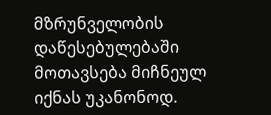მზრუნველობის დაწესებულებაში მოთავსება მიჩნეულ იქნას უკანონოდ.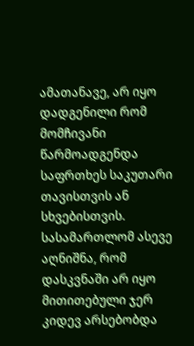ამათანავე, არ იყო დადგენილი რომ მომჩივანი წარმოადგენდა საფრთხეს საკუთარი თავისთვის ან სხვებისთვის. სასამართლომ ასევე აღნიშნა, რომ დასკვნაში არ იყო მითითებული ჯერ კიდევ არსებობდა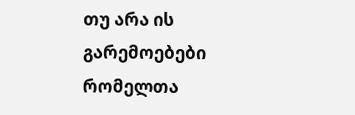თუ არა ის გარემოებები რომელთა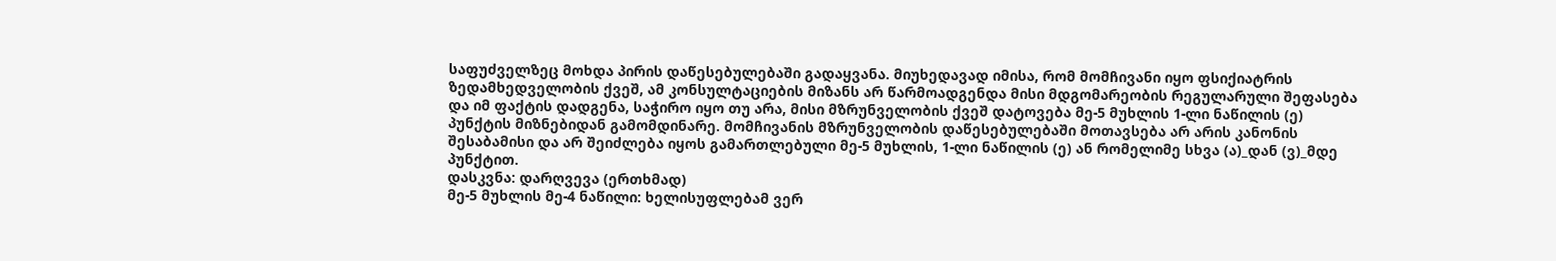საფუძველზეც მოხდა პირის დაწესებულებაში გადაყვანა. მიუხედავად იმისა, რომ მომჩივანი იყო ფსიქიატრის ზედამხედველობის ქვეშ, ამ კონსულტაციების მიზანს არ წარმოადგენდა მისი მდგომარეობის რეგულარული შეფასება და იმ ფაქტის დადგენა, საჭირო იყო თუ არა, მისი მზრუნველობის ქვეშ დატოვება მე-5 მუხლის 1-ლი ნაწილის (ე) პუნქტის მიზნებიდან გამომდინარე. მომჩივანის მზრუნველობის დაწესებულებაში მოთავსება არ არის კანონის შესაბამისი და არ შეიძლება იყოს გამართლებული მე-5 მუხლის, 1-ლი ნაწილის (ე) ან რომელიმე სხვა (ა)_დან (ვ)_მდე პუნქტით.
დასკვნა: დარღვევა (ერთხმად)
მე-5 მუხლის მე-4 ნაწილი: ხელისუფლებამ ვერ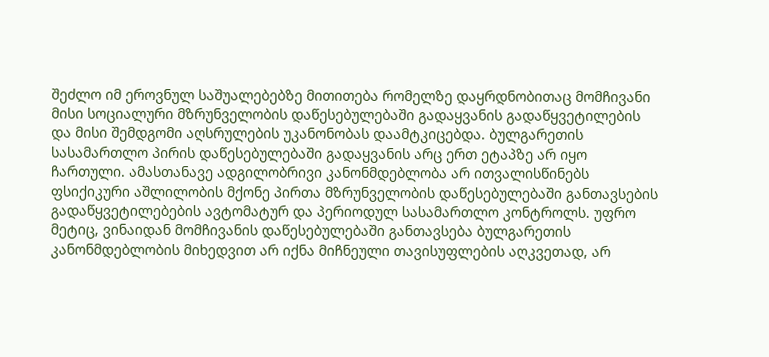შეძლო იმ ეროვნულ საშუალებებზე მითითება რომელზე დაყრდნობითაც მომჩივანი მისი სოციალური მზრუნველობის დაწესებულებაში გადაყვანის გადაწყვეტილების და მისი შემდგომი აღსრულების უკანონობას დაამტკიცებდა. ბულგარეთის სასამართლო პირის დაწესებულებაში გადაყვანის არც ერთ ეტაპზე არ იყო ჩართული. ამასთანავე ადგილობრივი კანონმდებლობა არ ითვალისწინებს ფსიქიკური აშლილობის მქონე პირთა მზრუნველობის დაწესებულებაში განთავსების გადაწყვეტილებების ავტომატურ და პერიოდულ სასამართლო კონტროლს. უფრო მეტიც, ვინაიდან მომჩივანის დაწესებულებაში განთავსება ბულგარეთის კანონმდებლობის მიხედვით არ იქნა მიჩნეული თავისუფლების აღკვეთად, არ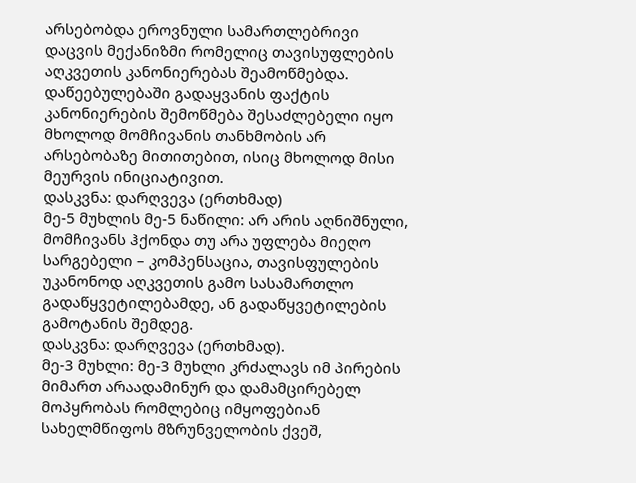არსებობდა ეროვნული სამართლებრივი დაცვის მექანიზმი რომელიც თავისუფლების აღკვეთის კანონიერებას შეამოწმებდა. დაწეებულებაში გადაყვანის ფაქტის კანონიერების შემოწმება შესაძლებელი იყო მხოლოდ მომჩივანის თანხმობის არ არსებობაზე მითითებით, ისიც მხოლოდ მისი მეურვის ინიციატივით.
დასკვნა: დარღვევა (ერთხმად)
მე-5 მუხლის მე-5 ნაწილი: არ არის აღნიშნული, მომჩივანს ჰქონდა თუ არა უფლება მიეღო სარგებელი – კომპენსაცია, თავისფულების უკანონოდ აღკვეთის გამო სასამართლო გადაწყვეტილებამდე, ან გადაწყვეტილების გამოტანის შემდეგ.
დასკვნა: დარღვევა (ერთხმად).
მე-3 მუხლი: მე-3 მუხლი კრძალავს იმ პირების მიმართ არაადამინურ და დამამცირებელ მოპყრობას რომლებიც იმყოფებიან სახელმწიფოს მზრუნველობის ქვეშ,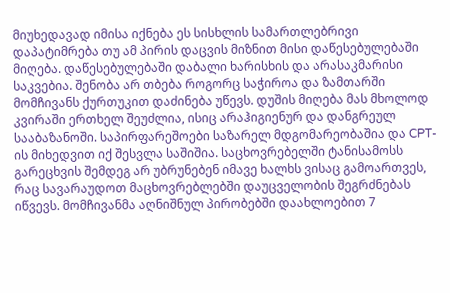მიუხედავად იმისა იქნება ეს სისხლის სამართლებრივი დაპატიმრება თუ ამ პირის დაცვის მიზნით მისი დაწესებულებაში მიღება. დაწესებულებაში დაბალი ხარისხის და არასაკმარისი საკვებია. შენობა არ თბება როგორც საჭიროა და ზამთარში მომჩივანს ქურთუკით დაძინება უწევს. დუშის მიღება მას მხოლოდ კვირაში ერთხელ შეუძლია, ისიც არაჰიგიენურ და დანგრეულ სააბაზანოში. საპირფარეშოები საზარელ მდგომარეობაშია და CPT-ის მიხედვით იქ შესვლა საშიშია. საცხოვრებელში ტანისამოსს გარეცხვის შემდეგ არ უბრუნებენ იმავე ხალხს ვისაც გამოართვეს, რაც სავარაუდოთ მაცხოვრებლებში დაუცველობის შეგრძნებას იწვევს. მომჩივანმა აღნიშნულ პირობებში დაახლოებით 7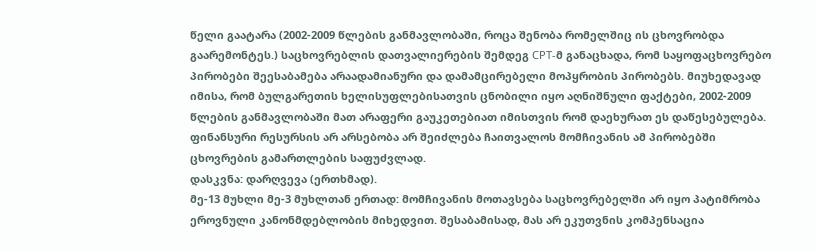წელი გაატარა (2002-2009 წლების განმავლობაში, როცა შენობა რომელშიც ის ცხოვრობდა გაარემონტეს.) საცხოვრებლის დათვალიერების შემდეგ CPT-მ განაცხადა, რომ საყოფაცხოვრებო პირობები შეესაბამება არაადამიანური და დამამცირებელი მოპყრობის პირობებს. მიუხედავად იმისა, რომ ბულგარეთის ხელისუფლებისათვის ცნობილი იყო აღნიშნული ფაქტები, 2002-2009 წლების განმავლობაში მათ არაფერი გაუკეთებიათ იმისთვის რომ დაეხურათ ეს დაწესებულება. ფინანსური რესურსის არ არსებობა არ შეიძლება ჩაითვალოს მომჩივანის ამ პირობებში ცხოვრების გამართლების საფუძვლად.
დასკვნა: დარღვევა (ერთხმად).
მე-13 მუხლი მე-3 მუხლთან ერთად: მომჩივანის მოთავსება საცხოვრებელში არ იყო პატიმრობა ეროვნული კანონმდებლობის მიხედვით. შესაბამისად, მას არ ეკუთვნის კომპენსაცია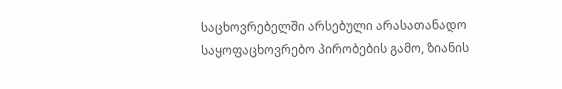საცხოვრებელში არსებული არასათანადო საყოფაცხოვრებო პირობების გამო, ზიანის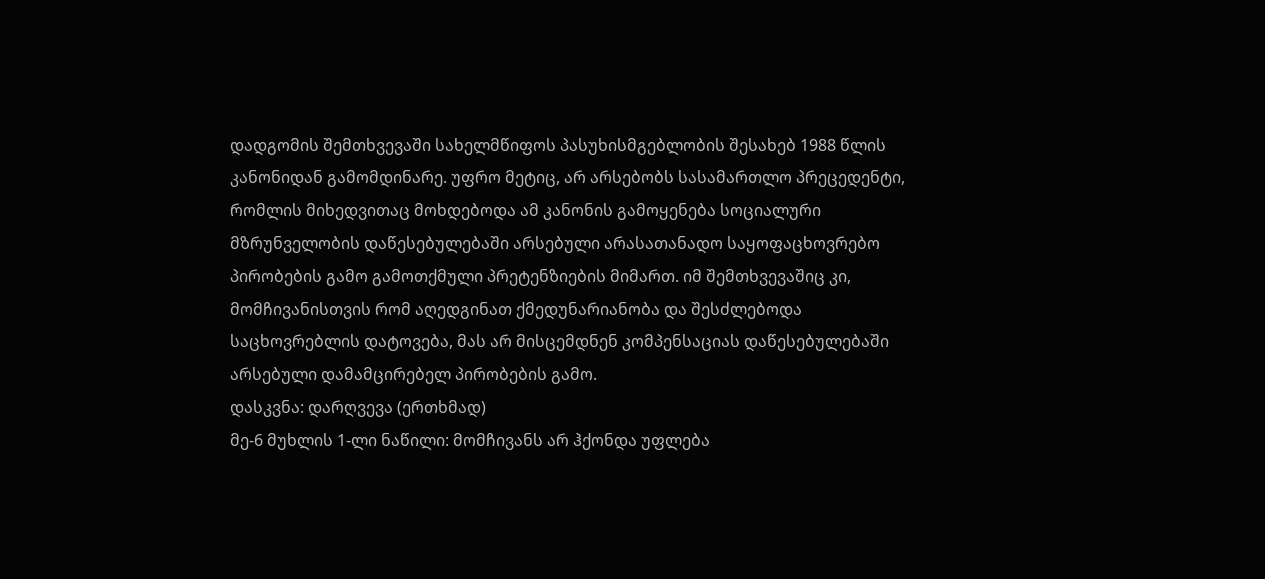დადგომის შემთხვევაში სახელმწიფოს პასუხისმგებლობის შესახებ 1988 წლის კანონიდან გამომდინარე. უფრო მეტიც, არ არსებობს სასამართლო პრეცედენტი, რომლის მიხედვითაც მოხდებოდა ამ კანონის გამოყენება სოციალური მზრუნველობის დაწესებულებაში არსებული არასათანადო საყოფაცხოვრებო პირობების გამო გამოთქმული პრეტენზიების მიმართ. იმ შემთხვევაშიც კი, მომჩივანისთვის რომ აღედგინათ ქმედუნარიანობა და შესძლებოდა საცხოვრებლის დატოვება, მას არ მისცემდნენ კომპენსაციას დაწესებულებაში არსებული დამამცირებელ პირობების გამო.
დასკვნა: დარღვევა (ერთხმად)
მე-6 მუხლის 1-ლი ნაწილი: მომჩივანს არ ჰქონდა უფლება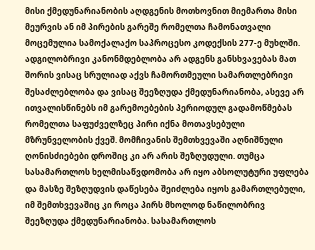მისი ქმედუნარიანობის აღდგენის მოთხოვნით მიემართა მისი მეურვის ან იმ პირების გარეშე რომელთა ჩამონათვალი მოცემულია სამოქალაქო საპროცესო კოდექსის 277-ე მუხლში. ადგილობრივი კანონმდებლობა არ ადგენს განსხვავებას მათ შორის ვისაც სრულიად აქვს ჩამორთმეული სამართლებრივი შესაძლებლობა და ვისაც შეეზღუდა ქმედუნარიანობა, ასევე არ ითვალისწინებს იმ გარემოებების პერიოდულ გადამოწმებას რომელთა საფუძველზეც პირი იქნა მოთავსებული მზრუნველობის ქვეშ. მომჩივანის შემთხვევაში აღნიშნული ღონისძიებები დროშიც კი არ არის შეზღუდული. თუმცა სასამართლოს ხელმისაწვდომობა არ იყო აბსოლუტური უფლება და მასზე შეზღუდვის დაწესება შეიძლება იყოს გამართლებული, იმ შემთხვევაშიც კი როცა პირს მხოლოდ ნაწილობრივ შეეზღუდა ქმედუნარიანობა. სასამართლოს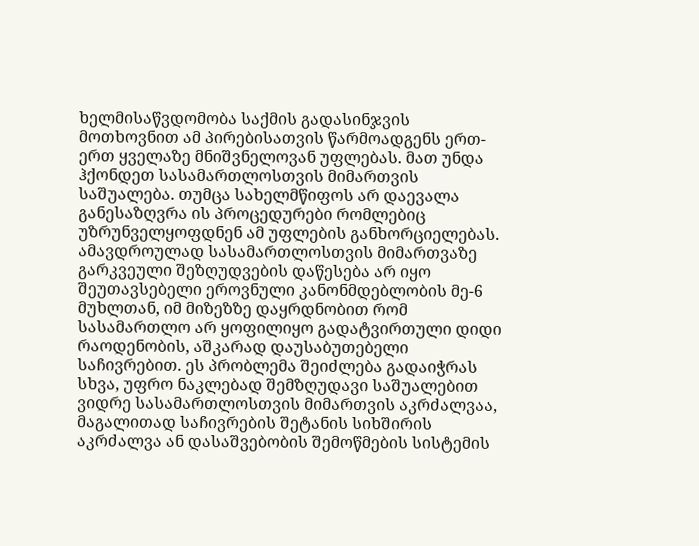ხელმისაწვდომობა საქმის გადასინჯვის მოთხოვნით ამ პირებისათვის წარმოადგენს ერთ-ერთ ყველაზე მნიშვნელოვან უფლებას. მათ უნდა ჰქონდეთ სასამართლოსთვის მიმართვის საშუალება. თუმცა სახელმწიფოს არ დაევალა განესაზღვრა ის პროცედურები რომლებიც უზრუნველყოფდნენ ამ უფლების განხორციელებას. ამავდროულად სასამართლოსთვის მიმართვაზე გარკვეული შეზღუდვების დაწესება არ იყო შეუთავსებელი ეროვნული კანონმდებლობის მე-6 მუხლთან, იმ მიზეზზე დაყრდნობით რომ სასამართლო არ ყოფილიყო გადატვირთული დიდი რაოდენობის, აშკარად დაუსაბუთებელი საჩივრებით. ეს პრობლემა შეიძლება გადაიჭრას სხვა, უფრო ნაკლებად შემზღუდავი საშუალებით ვიდრე სასამართლოსთვის მიმართვის აკრძალვაა, მაგალითად საჩივრების შეტანის სიხშირის აკრძალვა ან დასაშვებობის შემოწმების სისტემის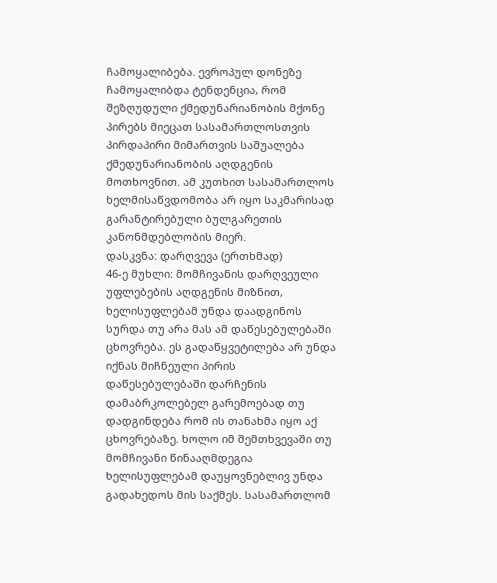ჩამოყალიბება. ევროპულ დონეზე ჩამოყალიბდა ტენდენცია, რომ შეზღუდული ქმედუნარიანობის მქონე პირებს მიეცათ სასამართლოსთვის პირდაპირი მიმართვის საშუალება ქმედუნარიანობის აღდგენის მოთხოვნით. ამ კუთხით სასამართლოს ხელმისაწვდომობა არ იყო საკმარისად გარანტირებული ბულგარეთის კანონმდებლობის მიერ.
დასკვნა: დარღვევა (ერთხმად)
46-ე მუხლი: მომჩივანის დარღვეული უფლებების აღდგენის მიზნით, ხელისუფლებამ უნდა დაადგინოს სურდა თუ არა მას ამ დაწესებულებაში ცხოვრება. ეს გადაწყვეტილება არ უნდა იქნას მიჩნეული პირის დაწესებულებაში დარჩენის დამაბრკოლებელ გარემოებად თუ დადგინდება რომ ის თანახმა იყო აქ ცხოვრებაზე. ხოლო იმ შემთხვევაში თუ მომჩივანი წინააღმდეგია ხელისუფლებამ დაუყოვნებლივ უნდა გადახედოს მის საქმეს. სასამართლომ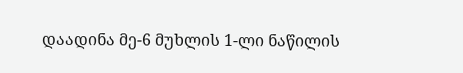დაადინა მე-6 მუხლის 1-ლი ნაწილის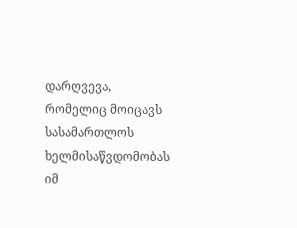დარღვევა, რომელიც მოიცავს სასამართლოს ხელმისაწვდომობას იმ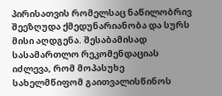პირისათვის რომელსაც ნაწილობრივ შეეზღუდა ქმედუნარიანობა და სურს მისი აღდგენა. შესაბამისად სასამართლო რეკომენდაციას იძლევა, რომ მოპასუხე სახელმწიფომ გაითვალისწინოს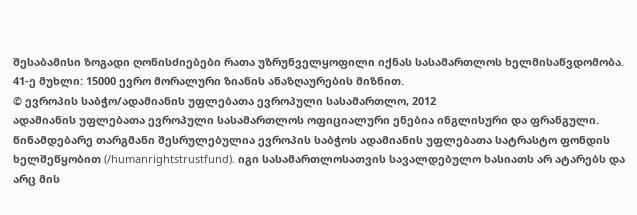შესაბამისი ზოგადი ღონისძიებები რათა უზრუნველყოფილი იქნას სასამართლოს ხელმისაწვდომობა.
41-ე მუხლი: 15000 ევრო მორალური ზიანის ანაზღაურების მიზნით.
© ევროპის საბჭო/ადამიანის უფლებათა ევროპული სასამართლო, 2012
ადამიანის უფლებათა ევროპული სასამართლოს ოფიციალური ენებია ინგლისური და ფრანგული. წინამდებარე თარგმანი შესრულებულია ევროპის საბჭოს ადამიანის უფლებათა სატრასტო ფონდის ხელშეწყობით (/humanrightstrustfund). იგი სასამართლოსათვის სავალდებულო ხასიათს არ ატარებს და არც მის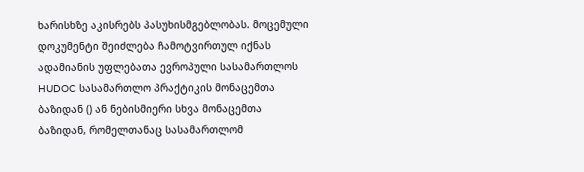ხარისხზე აკისრებს პასუხისმგებლობას. მოცემული დოკუმენტი შეიძლება ჩამოტვირთულ იქნას ადამიანის უფლებათა ევროპული სასამართლოს HUDOC სასამართლო პრაქტიკის მონაცემთა ბაზიდან () ან ნებისმიერი სხვა მონაცემთა ბაზიდან, რომელთანაც სასამართლომ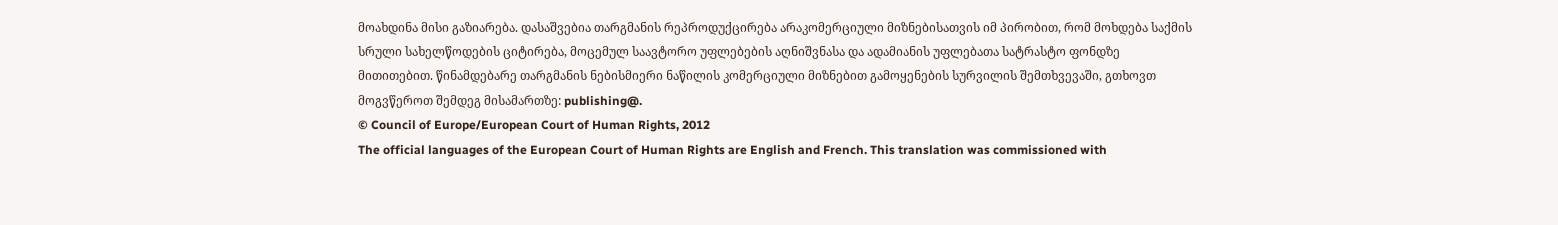მოახდინა მისი გაზიარება. დასაშვებია თარგმანის რეპროდუქცირება არაკომერციული მიზნებისათვის იმ პირობით, რომ მოხდება საქმის სრული სახელწოდების ციტირება, მოცემულ საავტორო უფლებების აღნიშვნასა და ადამიანის უფლებათა სატრასტო ფონდზე მითითებით. წინამდებარე თარგმანის ნებისმიერი ნაწილის კომერციული მიზნებით გამოყენების სურვილის შემთხვევაში, გთხოვთ მოგვწეროთ შემდეგ მისამართზე: publishing@.
© Council of Europe/European Court of Human Rights, 2012
The official languages of the European Court of Human Rights are English and French. This translation was commissioned with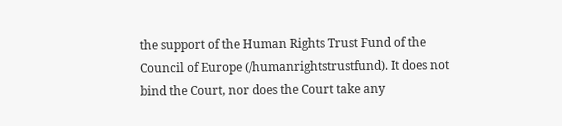the support of the Human Rights Trust Fund of the Council of Europe (/humanrightstrustfund). It does not bind the Court, nor does the Court take any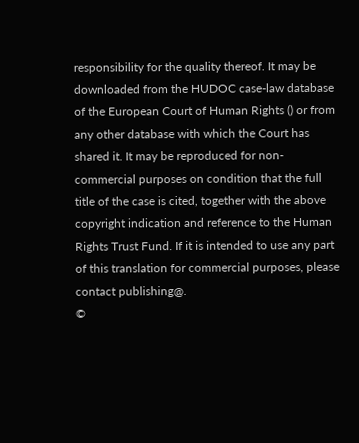responsibility for the quality thereof. It may be downloaded from the HUDOC case-law database of the European Court of Human Rights () or from any other database with which the Court has shared it. It may be reproduced for non-commercial purposes on condition that the full title of the case is cited, together with the above copyright indication and reference to the Human Rights Trust Fund. If it is intended to use any part of this translation for commercial purposes, please contact publishing@.
©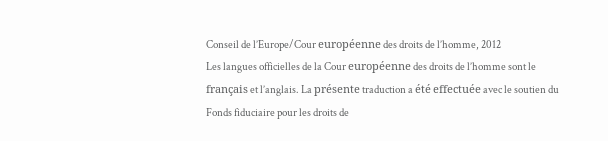Conseil de l’Europe/Cour européenne des droits de l’homme, 2012
Les langues officielles de la Cour européenne des droits de l’homme sont le français et l’anglais. La présente traduction a été effectuée avec le soutien du Fonds fiduciaire pour les droits de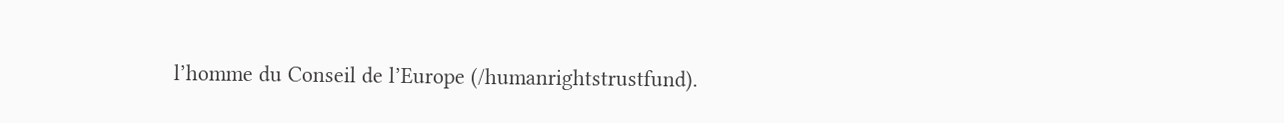l’homme du Conseil de l’Europe (/humanrightstrustfund).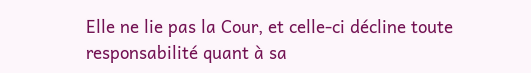Elle ne lie pas la Cour, et celle-ci décline toute responsabilité quant à sa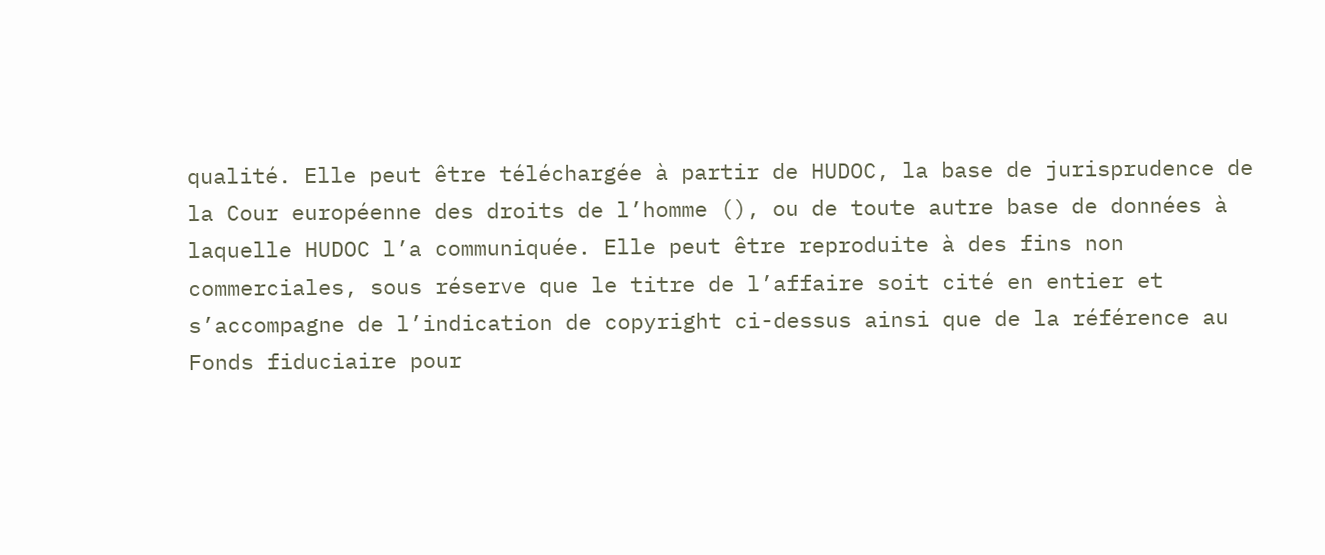qualité. Elle peut être téléchargée à partir de HUDOC, la base de jurisprudence de la Cour européenne des droits de l’homme (), ou de toute autre base de données à laquelle HUDOC l’a communiquée. Elle peut être reproduite à des fins non commerciales, sous réserve que le titre de l’affaire soit cité en entier et s’accompagne de l’indication de copyright ci-dessus ainsi que de la référence au Fonds fiduciaire pour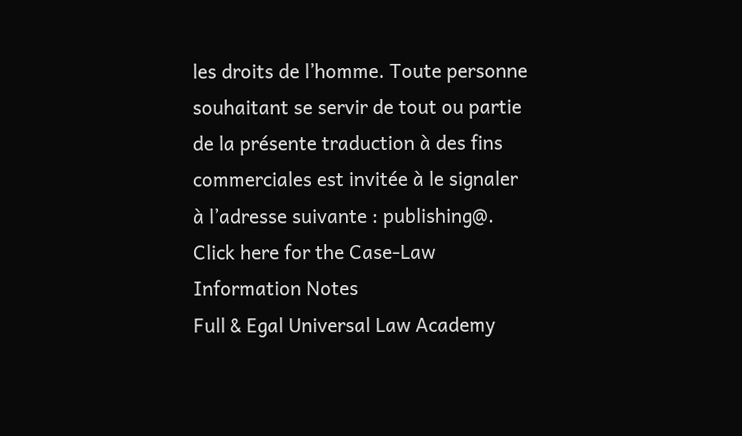les droits de l’homme. Toute personne souhaitant se servir de tout ou partie de la présente traduction à des fins commerciales est invitée à le signaler à l’adresse suivante : publishing@.
Click here for the Case-Law Information Notes
Full & Egal Universal Law Academy